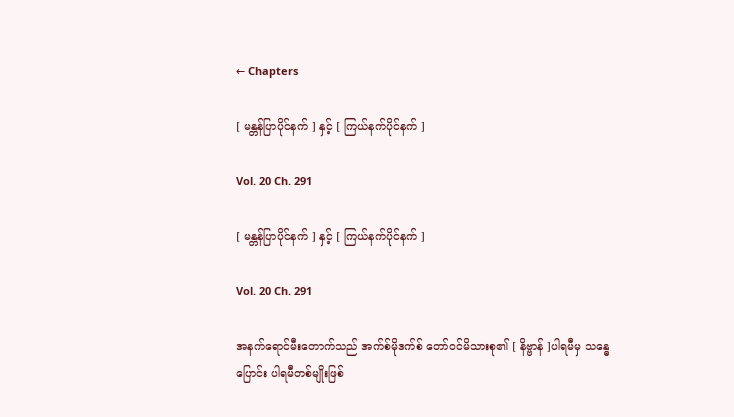← Chapters

[ မန္တန်ပြာပိုင်နက် ] နှင့် [ ကြယ်နက်ပိုင်နက် ]

Vol. 20 Ch. 291

[ မန္တန်ပြာပိုင်နက် ] နှင့် [ ကြယ်နက်ပိုင်နက် ]

Vol. 20 Ch. 291

အနက်ရောင်မီးတောက်သည် အက်စ်မိုဒက်စ် တော်ဝင်မိသားစု၏ [ နိဗ္ဗာန် ]ပါရမီမှ သန္ဓေပြောင်း ပါရမီတစ်မျိုးဖြစ်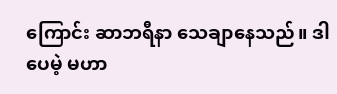ကြောင်း ဆာဘရီနာ သေချာနေသည်။ ဒါပေမဲ့ မဟာ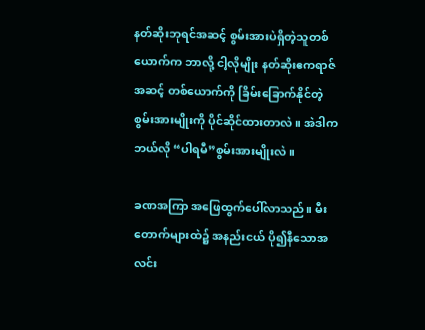နတ်‌ဆိုးဘုရင်အဆင့် စွမ်းအားပဲရှိတဲ့သူတစ်ယောက်က ဘာလို့ ငါ့လိုမျိုး နတ်ဆိုးဧကရာဇ်အဆင့် တစ်ယောက်ကို ခြိမ်းခြောက်နိုင်တဲ့ စွမ်းအားမျိုးကို ပိုင်ဆိုင်ထားတာလဲ။ အဲဒါက ဘယ်လို “ပါရမီ”စွမ်းအားမျိုးလဲ။

ခဏအကြာ အဖြေထွက်ပေါ်လာသည်။ မီးတောက်များထဲ၌ အနည်းငယ် ပို၍နီသောအလင်း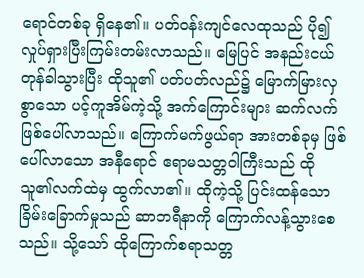ရောင်တစ်ခု ရှိနေ၏။ ပတ်ဝန်းကျင်လေထုသည် ပို၍ လှုပ်ရှားပြီးကြမ်းတမ်းလာသည်။ မြေပြင် အနည်းငယ် တုန်ခါသွားပြီး ထိုသူ၏ ပတ်ပတ်လည်၌ မြောက်မြားလှစွာသော ပင့်ကူအိမ်ကဲ့သို့ အက်ကြောင်းများ ဆက်လက်ဖြစ်ပေါ်လာသည်။ ကြောက်မက်ဖွယ်ရာ အားတစ်ခုမှ ဖြစ်ပေါ်လာသော အနီရောင် ဧရာမသတ္တဝါကြီးသည် ထိုသူ၏လက်ထဲမှ ထွက်လာ၏။ ထိုကဲ့သို့ ပြင်းထန်သော ခြိမ်းခြောက်မှုသည် ဆာဘရီနာကို ကြောက်လန့်သွားစေသည်။ သို့သော် ထိုကြောက်စရာသတ္တ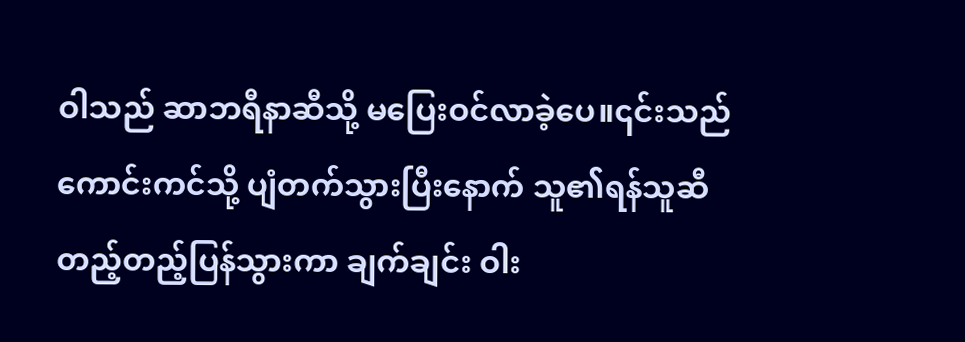ဝါသည် ဆာဘရီနာဆီသို့ မပြေးဝင်လာခဲ့ပေ။၎င်းသည် ကောင်းကင်သို့ ပျံတက်သွားပြီးနောက် သူ၏ရန်သူဆီ တည့်တည့်ပြန်သွားကာ ချက်ချင်း ဝါး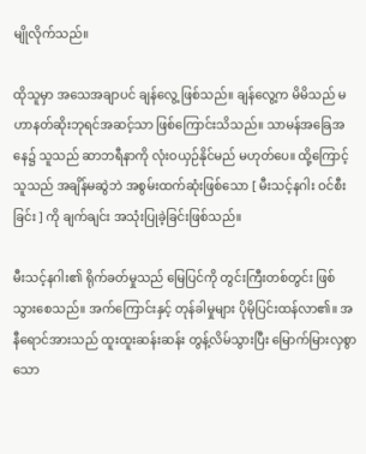မျိုလိုက်သည်။

ထိုသူမှာ အသေအချာပင် ချန်လွေ့ ဖြစ်သည်။ ချန်လွေ့က မိမိသည် မဟာနတ်ဆိုးဘုရင်အဆင့်သာ ဖြစ်ကြောင်းသိသည်။ သာမန်အခြေအနေ၌ သူသည် ဆာဘရီနာကို လုံးဝယှဉ်နိုင်မည် မဟုတ်ပေ။ ထို့ကြောင့် သူသည် အချိန်မဆွဲဘဲ အစွမ်းထက်ဆုံးဖြစ်သော [ မီးသင့်နဂါး ဝင်စီးခြင်း ] ကို ချက်ချင်း အသုံးပြုခဲ့ခြင်းဖြစ်သည်။

မီးသင့်နဂါး၏ ရိုက်ခတ်မှုသည် မြေပြင်ကို တွင်းကြီးတစ်တွင်း ဖြစ်သွားစေသည်။ အက်ကြောင်းနှင့် တုန်ခါမှုများ ပိုမိုပြင်းထန်လာ၏။ အနီရောင်အားသည် ထူးထူးဆန်းဆန်း တွန့်လိမ်သွားပြီး မြောက်မြားလှစွာသော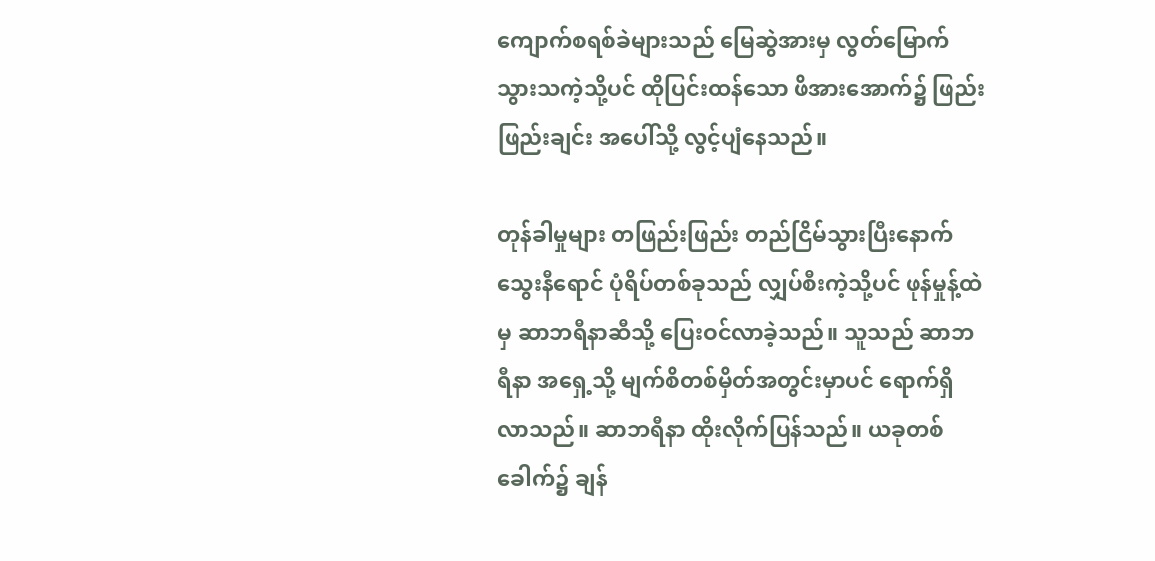ကျောက်စရစ်ခဲများသည် မြေဆွဲအားမှ လွတ်မြောက်သွားသကဲ့သို့ပင် ထိုပြင်းထန်သော ဖိအားအောက်၌ ‌ဖြည်းဖြည်းချင်း အပေါ်သို့ လွင့်ပျံ‌နေသည်။

တုန်ခါမှုများ တဖြည်းဖြည်း တည်ငြိမ်သွားပြီးနောက် သွေးနီရောင် ပုံရိပ်တစ်ခုသည် လျှပ်စီးကဲ့သို့ပင် ဖုန်မှုန့်ထဲမှ ဆာဘရီနာဆီသို့ ပြေးဝင်လာခဲ့သည်။ သူသည် ဆာဘရီနာ အရှေ့သို့ မျက်စိတစ်မှိတ်အတွင်းမှာပင် ရောက်ရှိလာသည်။ ဆာဘရီနာ ထိုးလိုက်ပြန်သည်။ ယခုတစ်ခေါက်၌ ချန်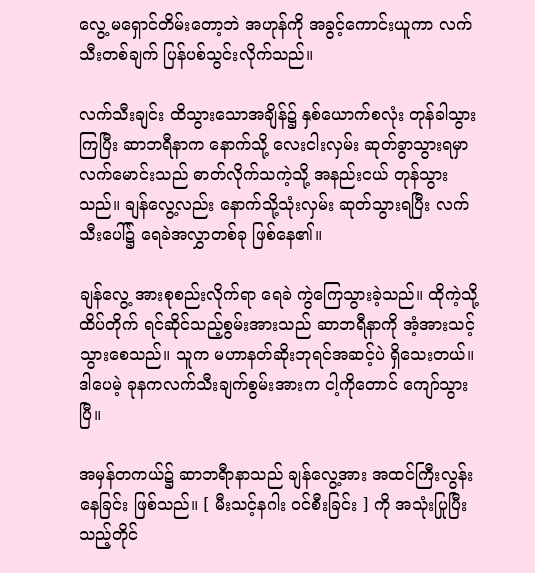လွေ့ မရှောင်တိမ်းတော့ဘဲ အဟုန်ကို အခွင့်ကောင်းယူကာ လက်သီးတစ်ချက် ပြန်ပစ်သွင်းလိုက်သည်။

လက်သီးချင်း ထိသွားသောအချိန်၌ နှစ်ယောက်စလုံး တုန်ခါသွားကြပြီး ဆာဘရီနာက နောက်သို့ လေးငါးလှမ်း ဆုတ်ခွာသွားရမှာ လက်မောင်းသည် ဓာတ်လိုက်သကဲ့သို့ အနည်းငယ် တုန်သွားသည်။ ချန်လွေ့လည်း နောက်သို့သုံးလှမ်း ဆုတ်သွားရပြီး လက်သီးပေါ်၌ ရေခဲအလွှာတစ်ခု ဖြစ်နေ၏။

ချန်လွေ့ အားစုစည်းလိုက်ရာ ရေခဲ ကွဲကြေသွားခဲ့သည်။ ထိုကဲ့သို့ ထိပ်တိုက် ရင်ဆိုင်သည့်စွမ်းအားသည် ဆာဘရီနာကို အံ့အားသင့်သွားစေသည်။ သူက မဟာနတ်ဆိုးဘုရင်အဆင့်ပဲ ရှိသေးတယ်။ ဒါပေမဲ့ ခုနကလက်သီးချက်စွမ်းအားက ငါ့ကိုတောင် ကျော်သွားပြီ။

အမှန်တကယ်၌ ဆာဘရီာနာသည် ချန်လွေ့အား အထင်ကြီးလွန်းနေခြင်း ဖြစ်သည်။ [ မီးသင့်နဂါး ဝင်စီးခြင်း ] ကို အသုံးပြုပြီးသည့်တိုင်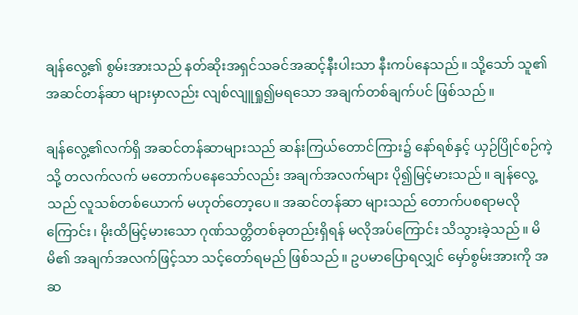ချန်လွေ့၏ စွမ်းအားသည် နတ်ဆိုးအရှင်သခင်အဆင့်နီးပါးသာ နီးကပ်နေသည်။ သို့သော် သူ၏ အဆင်တန်ဆာ များမှာလည်း လျစ်လျူရှု၍မရသော အချက်တစ်ချက်ပင် ဖြစ်သည်။

ချန်လွေ့၏လက်ရှိ အဆင်တန်‌ဆာများသည် ဆန်းကြယ်တောင်ကြား၌ နော်ရစ်နှင့် ယှဉ်ပြိုင်စဉ်ကဲ့သို့ တလက်လက် မတောက်ပနေသော်လည်း အချက်အလက်များ ပို၍မြင့်မားသည်။ ချန်လွေ့သည် လူသစ်တစ်ယောက် မဟုတ်တော့ပေ။ အဆင်တန်ဆာ များသည် တောက်ပစရာမလိုကြောင်း၊ မိုးထိမြင့်မားသော ဂုဏ်သတ္တိတစ်ခုတည်းရှိရန် မလိုအပ်ကြောင်း သိသွားခဲ့သည်။ မိမိ၏ အချက်အလက်ဖြင့်သာ သင့်တော်ရမည် ဖြစ်သည်။ ဥပမာပြောရလျှင် မှော်စွမ်းအားကို အဆ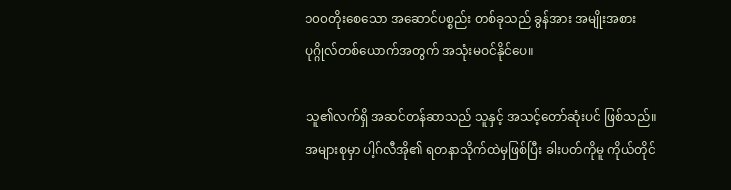၁၀၀တိုးစေသော အဆောင်ပစ္စည်း တစ်ခုသည် ခွန်အား အမျိုးအစား ပုဂ္ဂိုလ်တစ်ယောက်အတွက် အသုံးမဝင်နိုင်ပေ။

သူ၏လက်ရှိ အဆင်တန်ဆာသည် သူနှင့် အသင့်တော်ဆုံးပင် ဖြစ်သည်။ အများစုမှာ ပါ့ဂ်လီအို၏ ရတနာသိုက်ထဲမှဖြစ်ပြီး ခါးပတ်ကိုမူ ကိုယ်တိုင်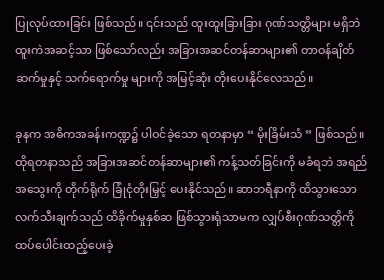ပြုလုပ်ထားခြင်း ဖြစ်သည်။ ၎င်းသည် ထူးထူးခြားခြား ဂုဏ်သတ္တိများ မရှိဘဲ ထူးကဲအဆင့်သာ ဖြစ်သော်လည်း အခြားအဆင်တန်ဆာများ၏ တာဝန်ချိတ်ဆက်မှုနှင့် သက်ရောက်မှု များကို အမြင့်ဆုံး တိုးပေးနိုင်လေသည်။

ခုနက အဓိကအခန်းကဏ္ဍ၌ ပါဝင်ခဲ့သော ရတနာမှာ “ မိုးခြိမ်းသံ ” ဖြစ်သည်။ ထိုရတနာသည် အခြားအဆင်တန်ဆာများ၏ ကန့်သတ်ခြင်းကို မခံရဘဲ အရည်အသွေးကို တိုက်ရိုက် ခြုံငုံတိုးမြှင့် ပေးနိုင်သည်။ ဆာဘရီနာကို ထိသွားသော လက်သီးချက်သည် ထိခိုက်မှုနှစ်ဆ ဖြစ်သွားရုံသာမက လျှပ်စီးဂုဏ်သတ္တိကို ထပ်ပေါင်းထည့်ပေးခဲ့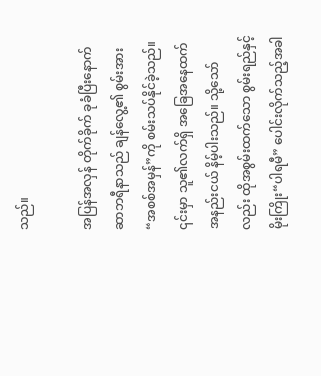သည်။

အပြန်အလှန် တိုက်ခိုက် ခုခံပြီးနောက် ဆာဘရီနာသည် ချန်လွေ့၏ စွမ်းအား “အစစ်အမှန်”ကို စမ်းသပ်နိုင်ခဲ့သည်။ ၎င်းမှာ သူ၏လက်ရှိ အခြေအနေထက် အနည်းငယ် နိမ့်ပါးသည်။ သို့သော်လည်း ထိုအစွမ်းထက်သော စွမ်းရည်နှင့် မိုးကြိုး“ပါရမီ” ပေါင်းလိုက်သည့်အခါ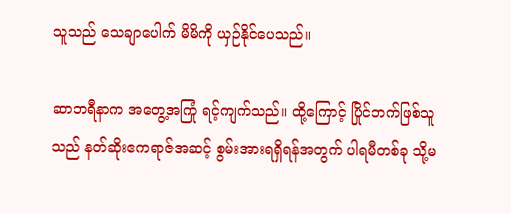သူသည် သေချာပေါက် မိမိကို ယှဉ်နိုင်ပေသည်။

ဆာဘရီနာက အတွေ့အကြုံ ရင့်ကျက်သည်။ ထို့ကြောင့် ပြိုင်ဘက်ဖြစ်သူသည် နတ်ဆိုးဧကရာဇ်အဆင့် စွမ်းအားရရှိရန်အတွက် ပါရမီတစ်ခု သို့မ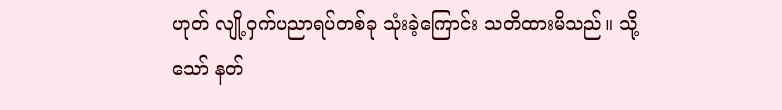ဟုတ် လျို့ဝှက်ပညာရပ်တစ်ခု သုံးခဲ့ကြောင်း သတိထားမိသည်။ သို့သော် နတ်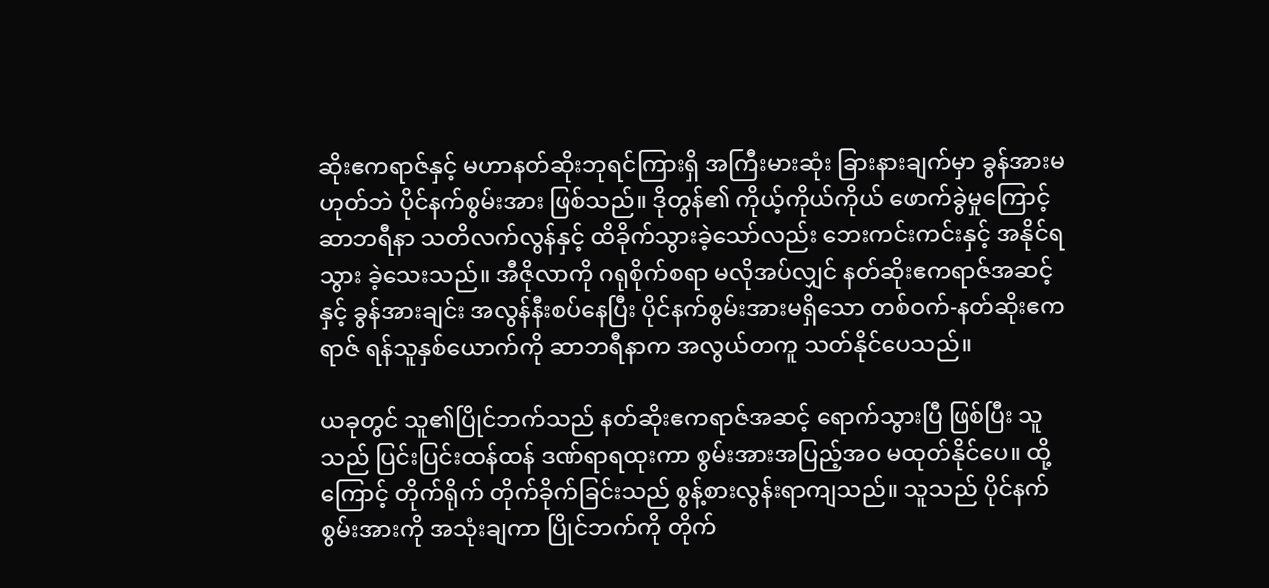ဆိုးဧကရာဇ်နှင့် မဟာနတ်ဆိုးဘုရင်ကြားရှိ အကြီးမားဆုံး ခြားနားချက်မှာ ခွန်အားမဟုတ်ဘဲ ပိုင်နက်စွမ်းအား ဖြစ်သည်။ ဒိုတွန်၏ ကိုယ့်ကိုယ်ကိုယ် ဖောက်ခွဲမှုကြောင့် ဆာဘရီနာ သတိလက်လွန်နှင့် ထိခိုက်သွားခဲ့သော်လည်း ဘေးကင်းကင်းနှင့် အနိုင်ရသွား ခဲ့သေးသည်။ အီဇိုလာကို ဂရုစိုက်စရာ မလိုအပ်လျှင် နတ်ဆိုးဧကရာဇ်အဆင့်နှင့် ခွန်အားချင်း အလွန်နီးစပ်နေပြီး ပိုင်နက်စွမ်းအားမရှိသော တစ်ဝက်-နတ်ဆိုးဧကရာဇ် ရန်သူနှစ်ယောက်ကို ဆာဘရီနာက အလွယ်တကူ သတ်နိုင်ပေသည်။

ယခုတွင် သူ၏ပြိုင်ဘက်သည် နတ်ဆိုးဧကရာဇ်အဆင့် ရောက်သွားပြီ ဖြစ်ပြီး သူသည် ပြင်းပြင်းထန်ထန် ဒဏ်ရာရထုးကာ စွမ်းအားအပြည့်အဝ မထုတ်နိုင်ပေ။ ထို့ကြောင့် တိုက်ရိုက် တိုက်ခိုက်ခြင်းသည် စွန့်စားလွန်းရာကျသည်။ သူသည် ပိုင်နက်စွမ်းအားကို အသုံးချကာ ပြိုင်ဘက်ကို တိုက်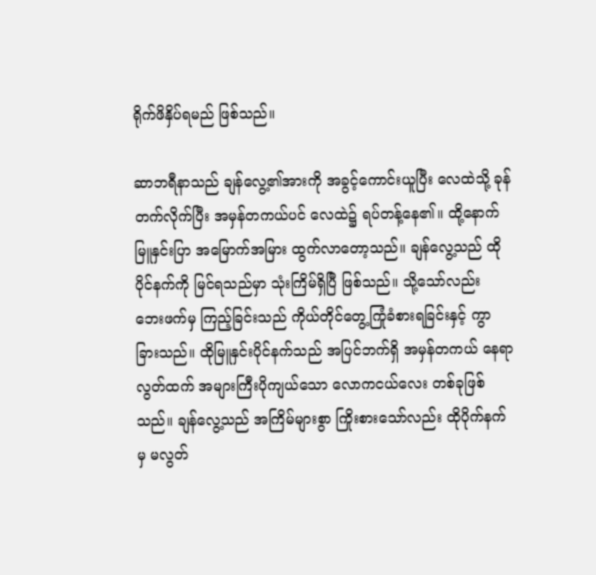ရိုက်ဖိနှိပ်ရမည် ဖြစ်သည်။

ဆာဘရီနာသည် ချန်လွေ့၏အားကို အခွင့်ကောင်းယူပြီး လေထဲသို့ ခုန်တက်လိုက်ပြီး အမှန်တကယ်ပင် လေထဲ၌ ရပ်တန့်နေ၏။ ထို့နောက် မြူနှင်းပြာ အမြောက်အမြား ထွက်လာတော့သည်။ ချန်လွေ့သည် ထိုပိုင်နက်ကို မြင်ရသည်မှာ သုံးကြိမ်ရှိပြီ ဖြစ်သည်။ သို့သော်လည်း ဘေးဖက်မှ ကြည့်ခြင်းသည် ကိုယ်တိုင်တွေ့ကြုံခံစားရခြင်းနှင့် ကွာခြားသည်။ ထိုမြူနှင်းပိုင်နက်သည် အပြင်ဘက်ရှိ အမှန်တကယ် နေရာလွတ်ထက် အများကြီးပိုကျယ်သော လောကငယ်လေး တစ်ခုဖြစ်သည်။ ချန်လွေ့သည် အကြိမ်များစွာ ကြိုးစားသော်လည်း ထိုပိုက်နက်မှ မလွတ်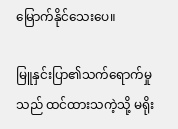မြောက်နိုင်သေးပေ။

မြူနှင်းပြာ၏သက်ရောက်မှုသည် ထင်ထားသကဲ့သို့ မရိုး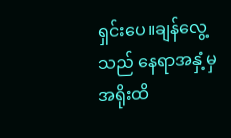ရှင်းပေ။ချန်လွေ့သည် နေရာအနှံ့မှ အရိုးထိ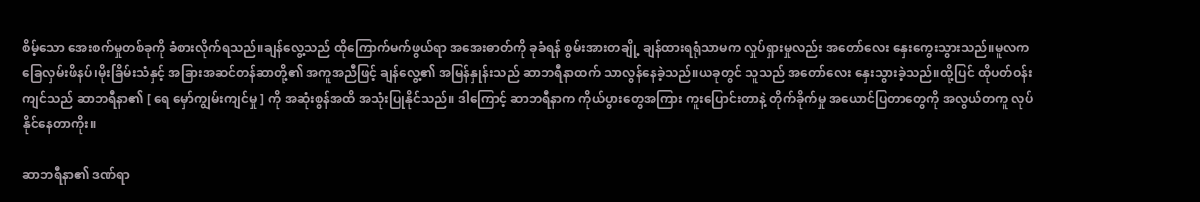စိမ့်သော အေးစက်မှုတစ်ခုကို ခံစားလိုက်ရသည်။ချန်လွေ့သည် ထိုကြောက်မက်ဖွယ်ရာ အအေးဓာတ်ကို ခုခံရန် စွမ်းအားတချို့ ချန်ထားရရုံသာမက လှုပ်ရှားမှုလည်း အတော်လေး နှေးကွေးသွားသည်။မူလက ခြေလှမ်းဖိနပ်၊မိုးခြိမ်းသံနှင့် အခြားအဆင်တန်ဆာတို့၏ အကူအညီဖြင့် ချန်လွေ့၏ အမြန်နှုန်းသည် ဆာဘရီနာထက် သာလွန်နေခဲ့သည်။ယခုတွင် သူသည် အတော်လေး နှေးသွားခဲ့သည်။ထို့ပြင် ထိုပတ်ဝန်းကျင်သည် ဆာဘရီနာ၏ [ ရေ မှော်ကျွမ်းကျင်မှု ] ကို အဆုံးစွန်အထိ အသုံးပြုနိုင်သည်။ ဒါကြောင့် ဆာဘရီနာက ကိုယ်ပွားတွေအကြား ကူးပြောင်းတာနဲ့ တိုက်ခိုက်မှု အယောင်ပြတာတွေကို အလွယ်တကူ လုပ်နိုင်နေတာကိုး။

ဆာဘရီနာ၏ ဒဏ်ရာ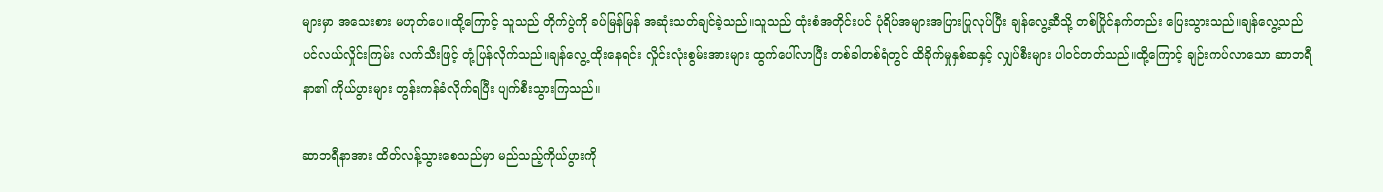များမှာ အသေးစား မဟုတ်ပေ။ထို့ကြောင့် သူသည် တိုက်ပွဲကို ခပ်မြန်မြန် အဆုံးသတ်ချင်ခဲ့သည်။သူသည် ထုံးစံအတိုင်းပင် ပုံရိပ်အများအပြားပြုလုပ်ပြီး ချန်လွေ့‌‌ဆီသို့ တစ်ပြိုင်နက်တည်း ပြေးသွားသည်။ချန်လွေ့သည် ပင်လယ်လှိုင်းကြမ်း လက်သီးဖြင့် တုံ့ပြန်လိုက်သည်။ချန်လွေ့ ထိုးနေရင်း လှိုင်းလုံးစွမ်းအားများ ထွက်ပေါ်လာပြီး တစ်ခါတစ်ရံတွင် ထိခိုက်မှုနှစ်ဆနှင့် လျှပ်စီးများ ပါဝင်တတ်သည်။ထို့ကြောင့် ချဉ်းကပ်လာ‌သော ဆာဘရီနာ၏ ကိုယ်ပွားများ တွန်းကန်ခံလိုက်ရပြီး ပျက်စီးသွားကြသည်။

ဆာဘရီနာအား ထိတ်လန့်သွားစေသည်မှာ မည်သည့်ကိုယ်ပွားကို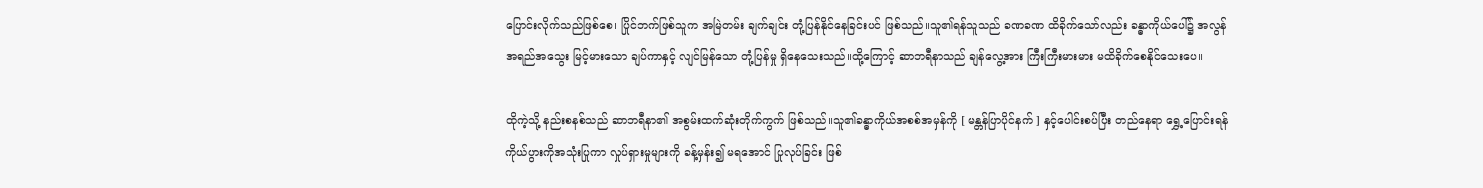ပြောင်းလိုက်သည်ဖြစ်စေ၊ ပြိုင်ဘက်ဖြစ်သူက အမြဲတမ်း ချက်ချင်း တုံ့ပြန်နိုင်နေခြင်းပင် ဖြစ်သည်။သူ၏ရန်သူသည် ခဏခဏ ထိခိုက်သော်လည်း ခန္ဓာကိုယ်ပေါ်၌ အလွန်အ‌ရည်အသွေး မြင့်မားသော ချပ်ကာနှင့် လျင်မြန်သော တုံ့ပြန်မှု ရှိနေသေးသည်။ထို့ကြောင့် ဆာဘရီနာသည် ချန်လွေ့အား ကြီးကြီးမားမား မထိခိုက်စေနိုင်သေးပေ။

ထိုကဲ့သို့ နည်းစနစ်သည် ဆာဘရီနာ၏ အစွမ်းထက်ဆုံးတိုက်ကွက် ဖြစ်သည်။သူ၏ခန္ဓာကိုယ်အစစ်အမှန်ကို [ မန္တန်ပြာပိုင်နက် ] နှင့်ပေါင်းစပ်ပြီး တည်နေရာ ရွှေ့ပြောင်းရန် ကိုယ်ပွားကိုအသုံးပြုကာ လှုပ်ရှားမှုများကို ခန့်မှန်း၍ မရအောင် ပြုလုပ်ခြင်း ဖြစ်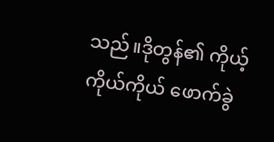သည်။ဒိုတွန်၏ ကိုယ့်ကိုယ်ကိုယ် ဖောက်ခွဲ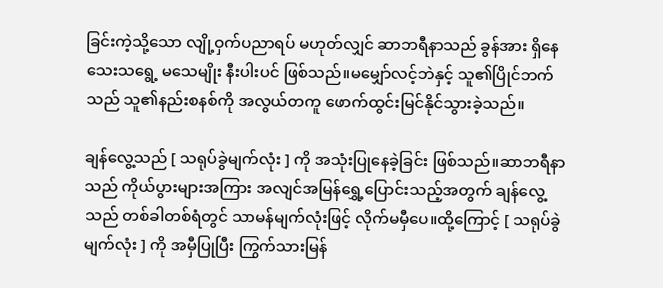ခြင်းကဲ့သို့သော လျို့ဝှက်ပညာရပ် မဟုတ်လျှင် ဆာဘရီနာသည် ခွန်အား ရှိနေသေးသရွေ့ မသေမျိုး နီးပါးပင် ဖြစ်သည်။မမျှော်လင့်ဘဲနှင့် သူ၏ပြိုင်ဘက်သည် သူ၏နည်းစနစ်ကို အလွယ်တကူ ဖောက်ထွင်းမြင်နိုင်သွားခဲ့သည်။

ချန်လွေ့သည် [ သရုပ်ခွဲမျက်လုံး ] ကို အသုံးပြုနေခဲ့ခြင်း ဖြစ်သည်။ဆာဘရီနာသည် ကိုယ်ပွားများအကြား အလျင်အမြန်ရွှေ့ပြောင်းသည့်အတွက် ချန်လွေ့သည် တစ်ခါတစ်ရံတွင် သာမန်မျက်လုံးဖြင့် လိုက်မမှီပေ။ထို့ကြောင့် [ သရုပ်ခွဲမျက်လုံး ] ကို အမှီပြုပြီး ကြွက်သားမြန်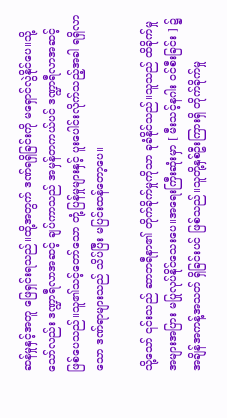ဆန်မှုနှင့်အတူ ဖြေရှင်းရသည်။ထို့အတွက် ဒဏ်ရရှိခြင်းကို မရှောင်လွဲနိုင်ပေ။သို့သော်လည်း ဒဏ္ဍာရီလာအဆင့် ချပ်ကာသည် အမှန်တကယ်ပင် ဒဏ္ဍာရီလာအဆင့် ဖြစ်ပေသည်။သူ၏သင့်တော်သော တုံ့ပြန်မှုများနှင့် ပူးပေါင်းလိုက်သည့်အခါ ရရှိလာသော ဒဏ်ရာများသည် သိပ်ပြီး မပြင်းထန်တော့ပေ။

သို့သော် ၎င်းသည် ဆာဘရီနာ၏ တိုက်ခိုက်မှုကိုသာ ခုခံနိုင်သည်။သူသည် ထိခိုက်မှု အများအပြား မပြုလုပ်နိုင်သေးပေ။အရေးကြီး‌ဆုံးမှာ [ မီးသင့်နဂါး ဝင်စီးခြင်း ] ၌ အချိန်အကန့်အသတ် ရှိခြင်းပင် ဖြစ်သည်။သူတို့နှစ်ဦးကြားရှိ တိုက်ခိုက်မှု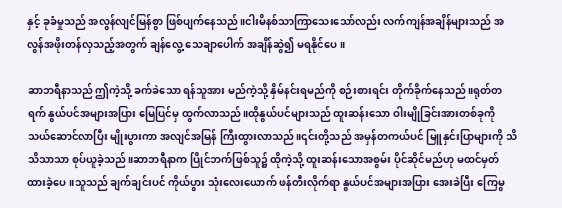နှင့် ခုခံမှုသည် အလွန်လျင်မြန်စွာ ဖြစ်ပျက်နေသည်။ငါးမိနစ်သာကြာသေးသော်လည်း လက်ကျန်အချိန်များသည် အလွန်အဖိုးတန်လှသည့်အတွက် ချန်လွေ့ သေချာပေါက် အချိန်ဆွဲ၍ မရနိုင်ပေ။

ဆာဘရီနာသည် ဤကဲ့သို့ ခက်ခဲသော ရန်သူအား မည်ကဲ့သို့ နှိမ်နင်းရမည်ကို စဉ်းစားရင်း တိုက်ခိုက်နေသည်။ရုတ်တရက် နွယ်ပင်အများအပြား မြေပြင်မှ ထွက်လာသည်။ထိုနွယ်ပင်များသည် ထူးဆန်းသော ဝါးမျိုခြင်းအားတစ်ခုကို သယ်ဆောင်လာပြီး မျိုးပွားကာ အလျင်အမြန် ကြီးထွားလာသည်။၎င်းတို့သည် အမှန်တကယ်ပင် မြူနှင်းပြာများကို သိသိသာသာ စုပ်ယူခဲ့သည်။ဆာဘရီနာက ပြိုင်ဘက်ဖြစ်သူ၌ ထိုကဲ့သို့ ထူးဆန်းသောအစွမ်း ပိုင်ဆိုင်မည်ဟု မထင်မှတ်ထားခဲ့ပေ။သူသည် ချက်ချင်းပင် ကိုယ်ပွား သုံးလေးယောက် ဖန်တီးလိုက်ရာ နွယ်ပင်အများအပြား အေးခဲပြီး ကြေမွ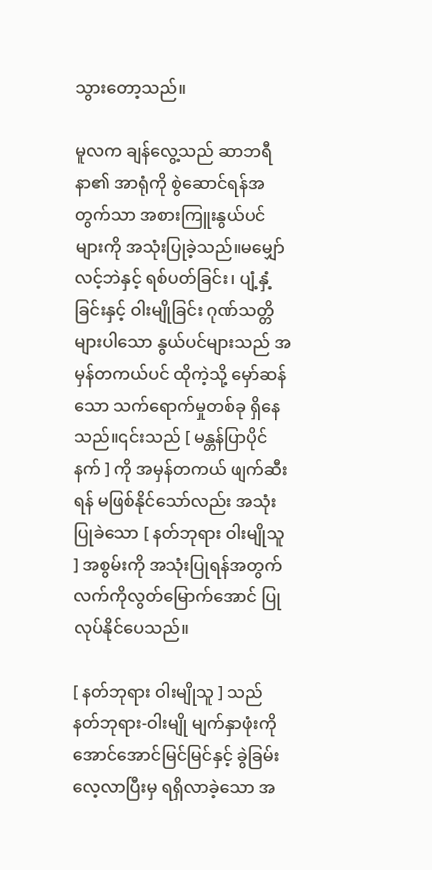သွားတော့သည်။

မူလက ချန်လွေ့သည် ဆာဘရီနာ၏ အာရုံကို စွဲဆောင်ရန်အတွက်သာ အစားကြူးနွယ်ပင်များကို အသုံးပြုခဲ့သည်။မမျှော်လင့်ဘဲနှင့် ရစ်ပတ်ခြင်း၊ ပျံ့နှံ့ခြင်းနှင့် ဝါးမျိုခြင်း ဂုဏ်သတ္တိများပါသော နွယ်ပင်များသည် အမှန်တကယ်ပင် ထိုကဲ့သို့ မှော်ဆန်သော သက်ရောက်မှုတစ်ခု ရှိနေသည်။၎င်းသည် [ မန္တန်ပြာပိုင်နက် ] ကို အမှန်တကယ် ဖျက်ဆီးရန် မဖြစ်နိုင်သော်လည်း အသုံးပြုခဲသော [ နတ်ဘုရား ဝါးမျိုသူ ] အစွမ်းကို အသုံးပြုရန်အတွက် လက်ကိုလွတ်မြောက်အောင် ပြုလုပ်နိုင်ပေသည်။

[ နတ်ဘုရား ဝါးမျိုသူ ] သည် နတ်ဘုရား-ဝါးမျို မျက်နှာဖုံးကို အောင်အောင်မြင်မြင်နှင့် ခွဲခြမ်းလေ့လာပြီးမှ ရရှိလာခဲ့သော အ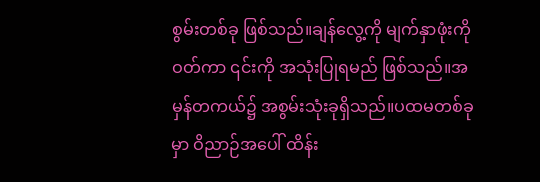စွမ်းတစ်ခု ဖြစ်သည်။ချန်လွေ့ကို မျက်နှာဖုံးကိုဝတ်ကာ ၎င်းကို အသုံးပြုရမည် ဖြစ်သည်။အမှန်တကယ်၌ အစွမ်းသုံးခုရှိသည်။ပထမတစ်ခုမှာ ဝိညာဉ်အပေါ် ထိန်း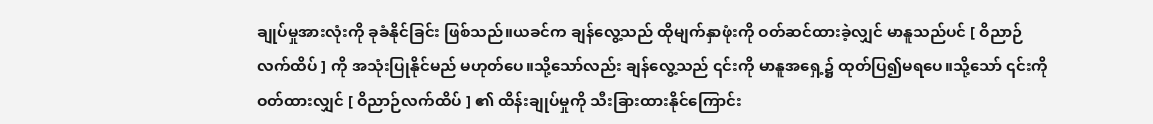ချုပ်မှုအားလုံးကို ခုခံနိုင်ခြင်း ဖြစ်သည်။ယခင်က ချန်လွေ့သည် ထိုမျက်နှာဖုံးကို ဝတ်ဆင်ထားခဲ့လျှင် မာနူသည်ပင် [ ဝိညာဉ်လက်ထိပ် ] ကို အသုံးပြုနိုင်မည် မဟုတ်ပေ။သို့သော်လည်း ချန်လွေ့သည် ၎င်းကို မာနူအရှေ့၌ ထုတ်ပြ၍မရပေ။သို့သော် ၎င်းကိုဝတ်ထားလျှင် [ ဝိညာဉ်လက်ထိပ် ] ၏ ထိန်းချုပ်မှုကို သီးခြားထားနိုင်ကြောင်း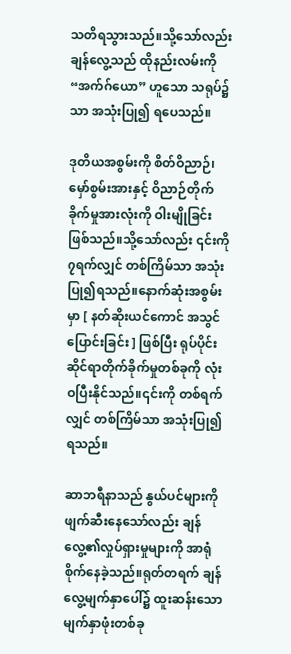သတိရသွားသည်။သို့သော်လည်း ချန်လွေ့သည် ထိုနည်းလမ်းကို “အက်ဂ်ယော” ဟူသော သရုပ်၌သာ အသုံးပြု၍ ရပေသည်။

ဒုတိယအစွမ်းကို စိတ်ဝိညာဉ်၊မှော်စွမ်းအားနှင့် ဝိညာဉ်တိုက်ခိုက်မှုအားလုံးကို ဝါးမျိုခြင်း ဖြစ်သည်။သို့သော်လည်း ၎င်းကို ၇ရက်လျှင် တစ်ကြိမ်သာ အသုံးပြု၍ရသည်။နောက်ဆုံးအစွမ်းမှာ [ နတ်ဆိုးယင်ကောင် အသွင်ပြောင်းခြင်း ] ဖြစ်ပြီး ရုပ်ပိုင်းဆိုင်ရာတိုက်ခိုက်မှုတစ်ခုကို လုံးဝပြီးနိုင်သည်။၎င်းကို တစ်ရက်လျှင် တစ်ကြိမ်သာ အသုံးပြု၍ရသည်။

ဆာဘရီနာသည် နွယ်ပင်များကို ဖျက်ဆီးနေသော်လည်း ချန်လွေ့၏လှုပ်ရှားမှုများကို အာရုံစိုက်နေခဲ့သည်။ရုတ်တရက် ချန်လွေ့မျက်နှာပေါ်၌ ထူးဆန်းသော မျက်နှာဖုံးတစ်ခု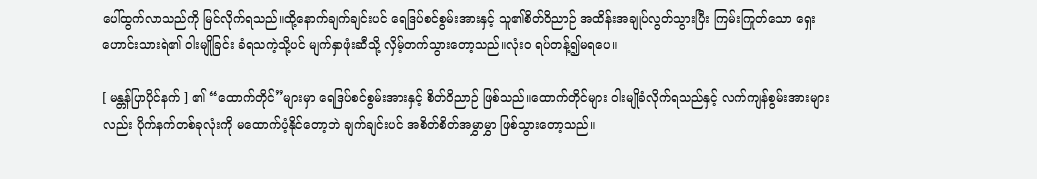ပေါ်ထွက်လာသည်ကို မြင်လိုက်ရသည်။ထို့နောက်ချက်ချင်းပင် ရေဒြပ်စင်စွမ်းအားနှင့် သူ၏စိတ်ဝိညာဉ် အထိန်းအချုပ်လွတ်သွားပြီး ကြမ်းကြုတ်သော ရှေးဟောင်းသားရဲ၏ ဝါးမျိုခြင်း ခံရသကဲ့သို့ပင် မျက်နှာဖုံးဆီသို့ လှိမ့်တက်သွားတော့သည်။လုံးဝ ရပ်တန့်၍မရပေ။

[ မန္တန်ပြာပိုင်နက် ] ၏ “ထောက်တိုင်”များမှာ ရေဒြပ်စင်စွမ်းအားနှင့် စိတ်ဝိညာဉ် ဖြစ်သည်။ထောက်တိုင်များ ဝါးမျိုခံလိုက်ရသည်နှင့် လက်ကျန်စွမ်းအားများလည်း ပိုက်နက်တစ်ခုလုံးကို မထောက်ပံ့နိုင်တော့ဘဲ ချက်ချင်းပင် အစိတ်စိတ်အမွှာမွှာ ဖြစ်သွားတော့သည်။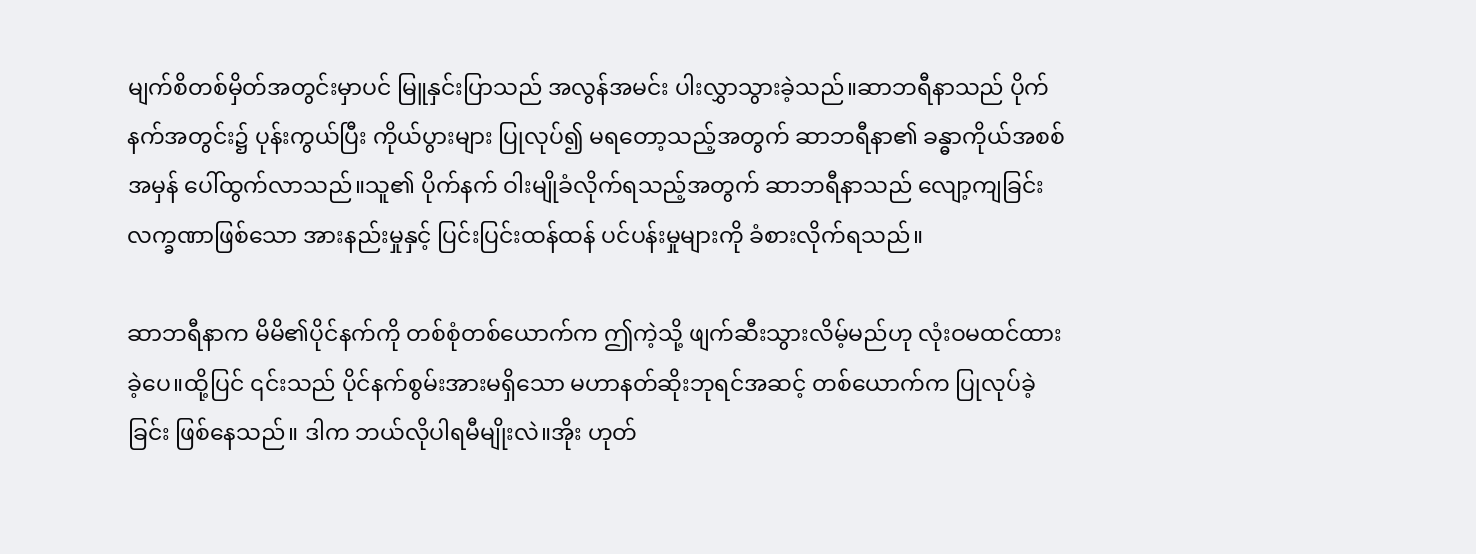မျက်စိတစ်မှိတ်အတွင်းမှာပင် မြူနှင်းပြာသည် အလွန်အမင်း ပါးလွှာသွားခဲ့သည်။ဆာဘရီနာသည် ပိုက်နက်အတွင်း၌ ပုန်းကွယ်ပြီး ကိုယ်ပွားများ ပြုလုပ်၍ မရတော့သည့်အတွက် ဆာဘရီနာ၏ ခန္ဓာကိုယ်အစစ်အမှန် ပေါ်ထွက်လာသည်။သူ၏ ပိုက်နက် ဝါးမျိုခံလိုက်ရသည့်အတွက် ဆာဘရီနာသည် လျော့ကျခြင်းလက္ခဏာဖြစ်သော အားနည်းမှုနှင့် ပြင်းပြင်းထန်ထန် ပင်ပန်းမှုများကို ခံစားလိုက်ရသည်။

ဆာဘရီနာက မိမိ၏ပိုင်နက်ကို တစ်စုံတစ်ယောက်က ဤကဲ့သို့ ဖျက်ဆီးသွားလိမ့်မည်ဟု လုံးဝမထင်ထားခဲ့ပေ။ထို့ပြင် ၎င်းသည် ပိုင်နက်စွမ်းအားမရှိသော မဟာနတ်ဆိုးဘုရင်အဆင့် တစ်ယောက်က ပြုလုပ်ခဲ့ခြင်း ဖြစ်နေသည်။ ဒါက ဘယ်လိုပါရမီမျိုးလဲ။အိုး ဟုတ်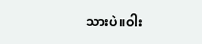သားပဲ။ဝါး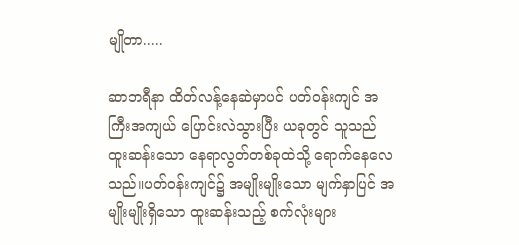မျိုတာ.....

ဆာဘရီနာ ထိတ်လန့်နေဆဲမှာပင် ပတ်ဝန်းကျင် အကြီးအကျယ် ပြောင်းလဲသွားပြီး ယခုတွင် သူသည် ထူးဆန်းသော နေရာလွတ်တစ်ခုထဲသို့ ရောက်နေလေသည်။ပတ်ဝန်းကျင်၌ အမျိုးမျိုးသော မျက်နှာပြင် အမျိုးမျိုးရှိသော ထူးဆန်းသည့် စက်လုံးများ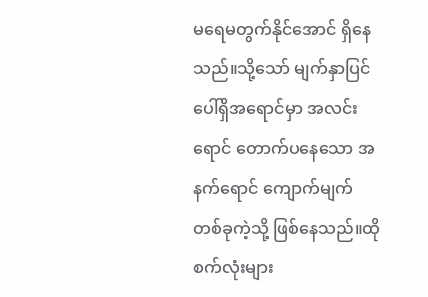မရေမတွက်နိုင်အောင် ရှိနေသည်။သို့သော် မျက်နှာပြင်ပေါ်ရှိအရောင်မှာ အလင်းရောင် တောက်ပနေသော အနက်ရောင် ကျောက်မျက်တစ်ခုကဲ့သို့ ဖြစ်နေသည်။ထိုစက်လုံးများ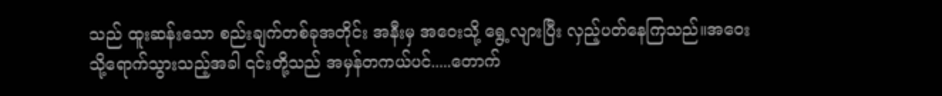သည် ထူးဆန်းသော စည်းချက်တစ်ခုအတိုင်း အနီးမှ အဝေးသို့ ရွေ့လျားပြီး လှည့်ပတ်နေကြသည်။အဝေးသို့ရောက်သွားသည့်အခါ ၎င်းတို့သည် အမှန်တကယ်ပင်.....တောက်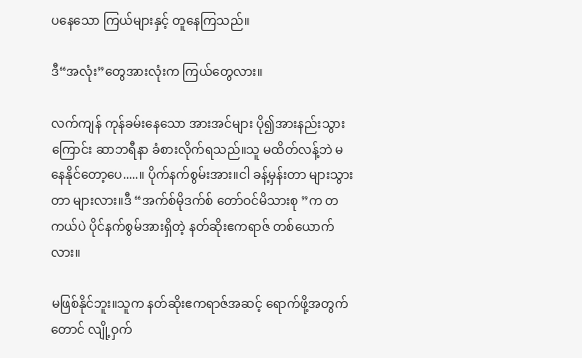ပနေသော ကြယ်များနှင့် တူနေကြသည်။

ဒီ“အလုံး”တွေအားလုံးက ကြယ်တွေလား။

လက်ကျန် ကုန်ခမ်းနေသော အားအင်များ ပို၍အားနည်းသွားကြောင်း ဆာဘရီနာ ခံစားလိုက်ရသည်။သူ မထိတ်လန့်ဘဲ မနေနိုင်တော့ပေ.....။ ပိုက်နက်စွမ်းအား။ငါ ခန့်မှန်းတာ များသွားတာ များလား။ဒီ “အက်စ်မိုဒက်စ် တော်ဝင်မိသားစု ”က တကယ်ပဲ ပိုင်နက်စွမ်အားရှိတဲ့ နတ်ဆိုးဧကရာဇ် တစ်ယောက်လား။

မဖြစ်နိုင်ဘူး။သူက နတ်ဆိုးဧကရာဇ်အဆင့် ရောက်ဖို့အတွက်တောင် လျို့ဝှက်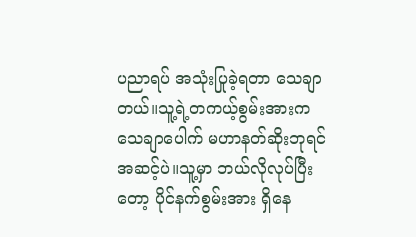ပညာရပ် အသုံးပြုခဲ့ရတာ သေချာတယ်။သူ့ရဲ့တကယ့်စွမ်းအားက သေချာပေါက် မဟာနတ်ဆိုးဘုရင်အဆင့်ပဲ။သူ့မှာ ဘယ်လိုလုပ်ပြီးတော့ ပိုင်နက်စွမ်းအား ရှိနေ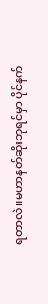ရတာလဲ။မဟာနတ်ဆိုးဘုရင်မှာ ပိုင်နက်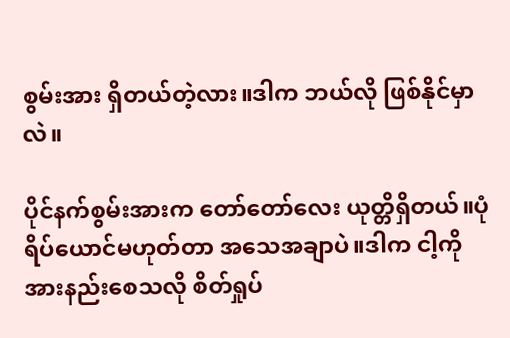စွမ်းအား ရှိတယ်တဲ့လား။ဒါက ဘယ်လို ဖြစ်နိုင်မှာလဲ။

ပိုင်နက်စွမ်းအားက တော်တော်လေး ယုတ္တိရှိတယ်။ပုံရိပ်ယောင်မဟုတ်တာ အသေအချာပဲ။ဒါက ငါ့ကို အားနည်းစေသလို စိတ်ရှုပ်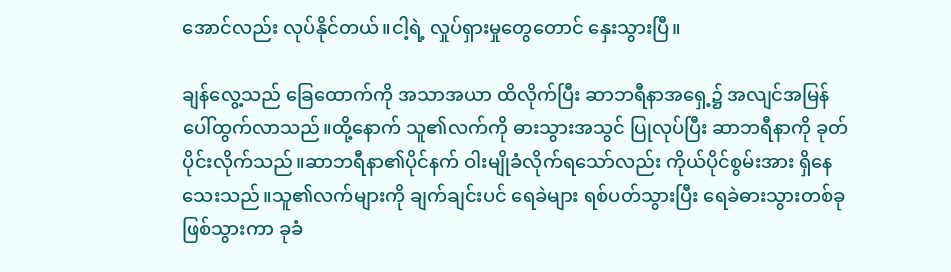အောင်လည်း လုပ်နိုင်တယ်။ငါ့ရဲ့ လှုပ်ရှားမှုတွေတောင် နှေးသွားပြီ။

ချန်လွေ့သည် ခြေထောက်ကို အသာအယာ ထိလိုက်ပြီး ဆာဘရီနာအရှေ့၌ အလျင်အမြန် ပေါ်ထွက်လာသည်။ထို့နောက် သူ၏လက်ကို ဓားသွားအသွင် ပြုလုပ်ပြီး ဆာဘရီနာကို ခုတ်ပိုင်းလိုက်သည်။ဆာဘရီနာ၏ပိုင်နက် ဝါးမျိုခံလိုက်ရသော်လည်း ကိုယ်ပိုင်စွမ်းအား ရှိနေသေးသည်။သူ၏လက်များကို ချက်ချင်းပင် ရေခဲများ ရစ်ပတ်သွားပြီး ရေခဲဓားသွားတစ်ခုဖြစ်သွားကာ ခုခံ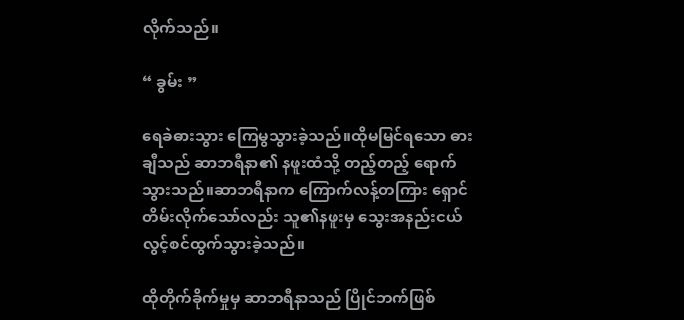လိုက်သည်။

“ ခွမ်း ”

ရေခဲဓားသွား ကြေမွသွားခဲ့သည်။ထိုမမြင်ရသော ဓားချီသည် ဆာဘရီနာ၏ နဖူးထံသို့ တည့်တည့် ရောက်သွားသည်။ဆာဘရီနာက ကြောက်လန့်တကြား ရှောင်တိမ်းလိုက်သော်လည်း သူ၏နဖူးမှ သွေးအနည်းငယ် လွင့်စင်ထွက်သွားခဲ့သည်။

ထိုတိုက်ခိုက်မှုမှ ဆာဘရီနာသည် ပြိုင်ဘက်ဖြစ်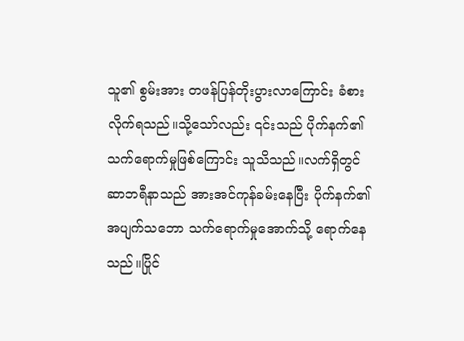သူ၏ စွမ်းအား တဖန်ပြန်တိုးပွားလာကြောင်း ခံစားလိုက်ရသည်။သို့သော်လည်း ၎င်းသည် ပိုက်နက်၏ သက်ရောက်မှုဖြစ်ကြောင်း သူသိသည်။လက်ရှိတွင် ဆာဘရီနာသည် အားအင်ကုန်ခမ်းနေပြီး ပိုက်နက်၏ အပျက်သဘော သက်ရောက်မှုအောက်သို့ ရောက်နေသည်။ပြိုင်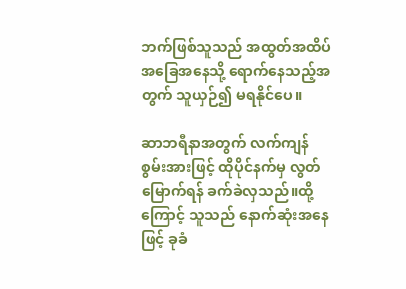ဘက်ဖြစ်သူသည် အထွတ်အထိပ် အခြေအနေသို့ ရောက်နေသည့်အတွက် သူယှဉ်၍ မရနိုင်ပေ။

ဆာဘရီနာအတွက် လက်ကျန်စွမ်းအားဖြင့် ထိုပိုင်နက်မှ လွတ်မြောက်ရန် ခက်ခဲလှသည်။ထို့ကြောင့် သူသည် နောက်ဆုံးအနေဖြင့် ခုခံ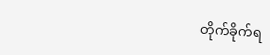တိုက်ခိုက်ရ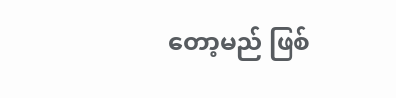တော့မည် ဖြစ်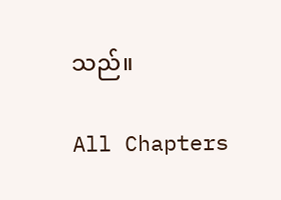သည်။

All Chapters